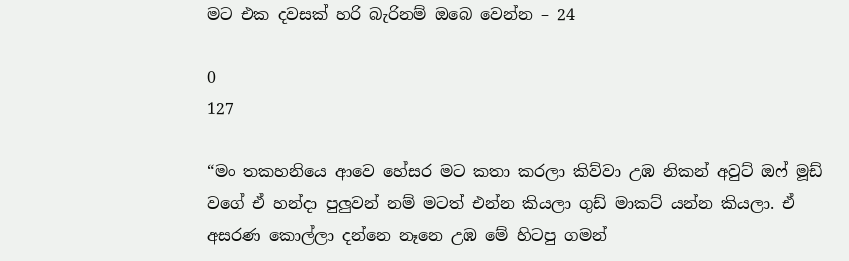මට එක දවසක් හරි බැරිනම් ඔබෙ වෙන්න – 24

0
127

“මං තකහනියෙ ආවෙ හේසර මට කතා කරලා කිව්වා උඹ නිකන් අවුට් ඔෆ් මූඩ් වගේ ඒ හන්දා පුලුවන් නම් මටත් එන්න කියලා ගුඩ් මාකට් යන්න කියලා. ඒ අසරණ කොල්ලා දන්නෙ නෑනෙ උඹ මේ හිටපු ගමන්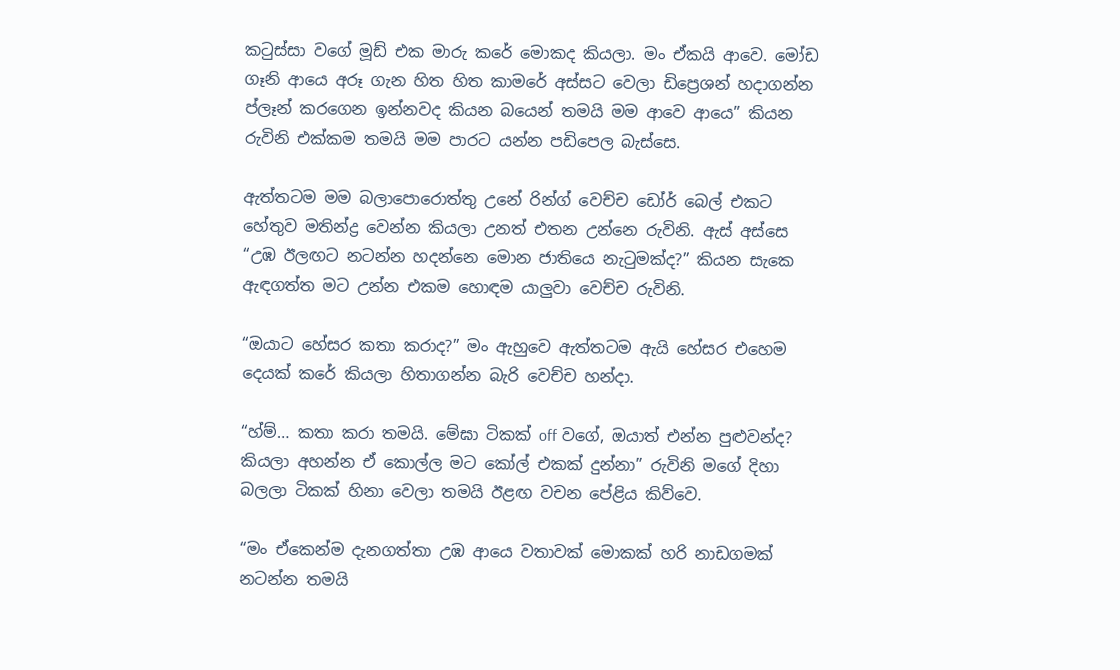කටුස්සා වගේ මූඩ් එක මාරු කරේ මොකද කියලා. මං ඒකයි ආවෙ. මෝඩ ගෑනි ආයෙ අරූ ගැන හිත හිත කාමරේ අස්සට වෙලා ඩිප්‍රෙශන් හදාගන්න ප්ලෑන් කරගෙන ඉන්නවද කියන බයෙන් තමයි මම ආවෙ ආයෙ” කියන රුවිනි එක්කම තමයි මම පාරට යන්න පඩිපෙල බැස්සෙ.

ඇත්තටම මම බලාපොරොත්තු උනේ රින්ග් වෙච්ච ඩෝර් බෙල් එකට හේතුව මතින්ද්‍ර වෙන්න කියලා උනත් එතන උන්නෙ රුවිනි. ඇස් අස්සෙ “උඹ ඊලඟට නටන්න හදන්නෙ මොන ජාතියෙ නැටුමක්ද?” කියන සැකෙ ඇඳගත්ත මට උන්න එකම හොඳම යාලුවා වෙච්ච රුවිනි.

“ඔයාට හේසර කතා කරාද?” මං ඇහුවෙ ඇත්තටම ඇයි හේසර එහෙම දෙයක් කරේ කියලා හිතාගන්න බැරි වෙච්ච හන්දා.

“හ්ම්… කතා කරා තමයි. මේඝා ටිකක් off වගේ, ඔයාත් එන්න පුළුවන්ද? කියලා අහන්න ඒ කොල්ල මට කෝල් එකක් දුන්නා” රුවිනි මගේ දිහා බලලා ටිකක් හිනා වෙලා තමයි ඊළඟ වචන පේළිය කිව්වෙ.

“මං ඒකෙන්ම දැනගත්තා උඹ ආයෙ වතාවක් මොකක් හරි නාඩගමක් නටන්න තමයි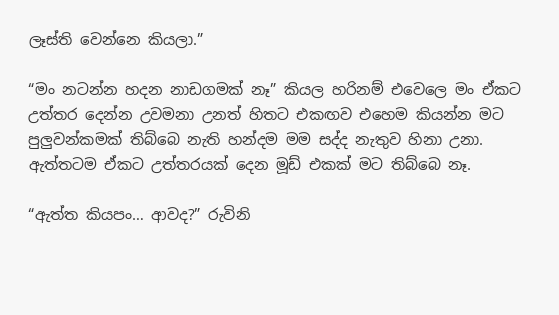ලෑස්ති වෙන්නෙ කියලා.”

“මං නටන්න හදන නාඩගමක් නෑ” කියල හරිනම් එවෙලෙ මං ඒකට උත්තර දෙන්න උවමනා උනත් හිතට එකඟව එහෙම කියන්න මට පුලුවන්කමක් තිබ්බෙ නැති හන්දම මම සද්ද නැතුව හිනා උනා. ඇත්තටම ඒකට උත්තරයක් දෙන මූඩ් එකක් මට තිබ්බෙ නෑ.

“ඇත්ත කියපං… ආවද?” රුවිනි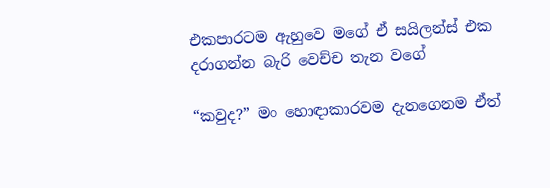එකපාරටම ඇහුවෙ මගේ ඒ සයිලන්ස් එක දරාගන්න බැරි වෙච්ච තැන වගේ

“කවුද?” මං හොඳාකාරවම දැනගෙනම ඒත්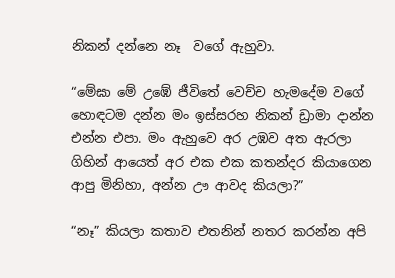නිකන් දන්නෙ නෑ  වගේ ඇහුවා.

“මේඝා මේ උඹේ ජීවිතේ වෙච්ච හැමදේම වගේ හොඳටම දන්න මං ඉස්සරහ නිකන් ඩ්‍රාමා දාන්න එන්න එපා. මං ඇහුවෙ අර උඹව අත ඇරලා ගිහින් ආයෙත් අර එක එක කතන්දර කියාගෙන ආපු මිනිහා, අන්න ඌ ආවද කියලා?”

“නෑ” කියලා කතාව එතනින් නතර කරන්න අපි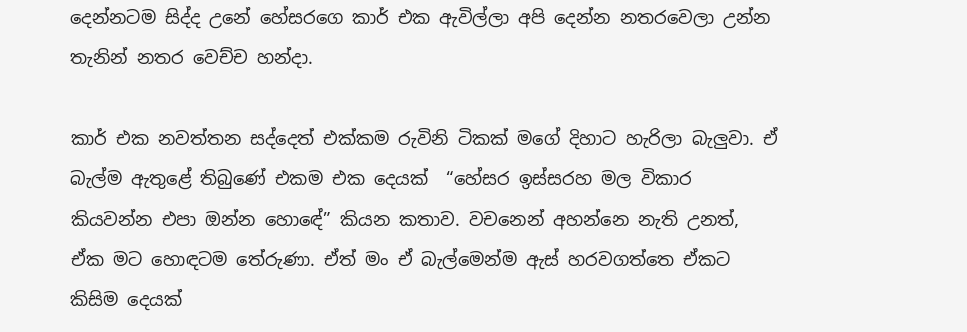දෙන්නටම සිද්ද උනේ හේසරගෙ කාර් එක ඇවිල්ලා අපි දෙන්න නතරවෙලා උන්න තැනින් නතර වෙච්ච හන්දා.

කාර් එක නවත්තන සද්දෙත් එක්කම රුවිනි ටිකක් මගේ දිහාට හැරිලා බැලුවා. ඒ බැල්ම ඇතුළේ තිබුණේ එකම එක දෙයක්  “හේසර ඉස්සරහ මල විකාර කියවන්න එපා ඔන්න හොඳේ” කියන කතාව. වචනෙන් අහන්නෙ නැති උනත්, ඒක මට හොඳටම තේරුණා. ඒත් මං ඒ බැල්මෙන්ම ඇස් හරවගත්තෙ ඒකට කිසිම දෙයක්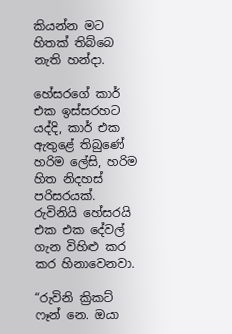කියන්න මට හිතක් තිබ්බෙ නැති හන්දා.

හේසරගේ කාර් එක ඉස්සරහට යද්දි, කාර් එක ඇතුළේ තිබුණේ හරිම ලේසි, හරිම හිත නිදහස් පරිසරයක්. රුවිනියි හේසරයි එක එක දේවල් ගැන විහිළු කර කර හිනාවෙනවා.

“රුවිනි ක්‍රිකට් ෆෑන් නෙ. ඔයා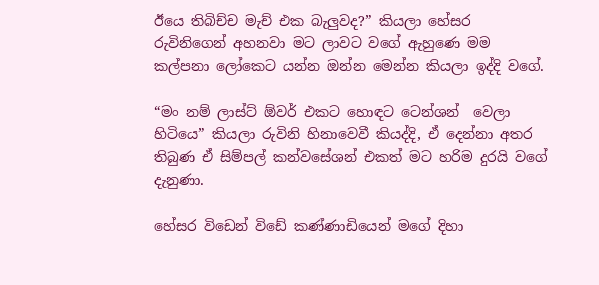ඊයෙ තිබිච්ච මැච් එක බැලුවද?” කියලා හේසර රුවිනිගෙන් අහනවා මට ලාවට වගේ ඇහුණෙ මම කල්පනා ලෝකෙට යන්න ඔන්න මෙන්න කියලා ඉද්දි වගේ.

“මං නම් ලාස්ට් ඕවර් එකට හොඳට ටෙන්ශන්  වෙලා හිටියෙ” කියලා රුවිනි හිනාවෙවී කියද්දි, ඒ දෙන්නා අතර තිබුණ ඒ සිම්පල් කන්වසේශන් එකත් මට හරිම දුරයි වගේ දැනුණා.

හේසර විඩෙන් විඩේ කණ්ණාඩියෙන් මගේ දිහා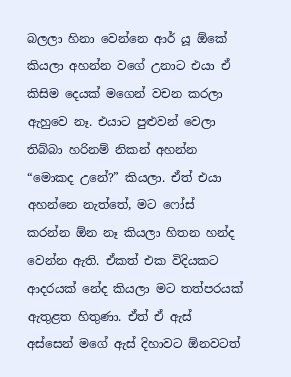බලලා හිනා වෙන්නෙ ආර් යූ ඕකේ කියලා අහන්න වගේ උනාට එයා ඒ කිසිම දෙයක් මගෙන් වචන කරලා ඇහුවෙ නෑ. එයාට පුළුවන් වෙලා තිබ්බා හරිනම් නිකන් අහන්න  “මොකද උනේ?” කියලා. ඒත් එයා අහන්නෙ නැත්තේ, මට ෆෝස්  කරන්න ඕන නෑ කියලා හිතන හන්ද වෙන්න ඇති. ඒකත් එක විදියකට ආදරයක් නේද කියලා මට තත්පරයක් ඇතුළත හිතුණා. ඒත් ඒ ඇස් අස්සෙන් මගේ ඇස් දිහාවට ඕනවටත්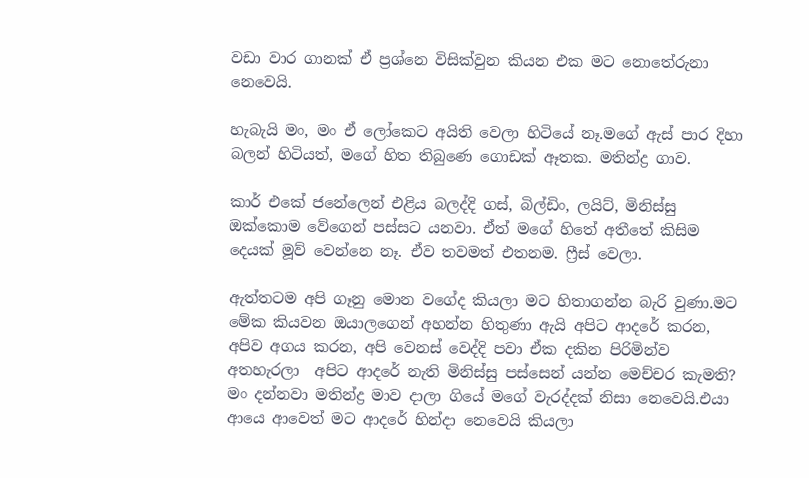වඩා වාර ගානක් ඒ ප්‍රශ්නෙ විසික්වුන කියන එක මට නොතේරුනා නෙවෙයි.

හැබැයි මං, මං ඒ ලෝකෙට අයිති වෙලා හිටියේ නෑ.මගේ ඇස් පාර දිහා බලන් හිටියත්, මගේ හිත තිබුණෙ ගොඩක් ඈතක. මතින්ද්‍ර ගාව.

කාර් එකේ ජනේලෙන් එළිය බලද්දි ගස්, බිල්ඩිං, ලයිට්, මිනිස්සු ඔක්කොම වේගෙන් පස්සට යනවා. ඒත් මගේ හිතේ අතීතේ කිසිම දෙයක් මූව් වෙන්නෙ නෑ. ඒව තවමත් එතනම. ෆ්‍රීස් වෙලා.

ඇත්තටම අපි ගෑනු මොන වගේද කියලා මට හිතාගන්න බැරි වුණා.මට මේක කියවන ඔයාලගෙන් අහන්න හිතුණා ඇයි අපිට ආදරේ කරන, අපිව අගය කරන, අපි වෙනස් වෙද්දි පවා ඒක දකින පිරිමින්ව අතහැරලා  අපිට ආදරේ නැති මිනිස්සු පස්සෙන් යන්න මෙච්චර කැමති? මං දන්නවා මතින්ද්‍ර මාව දාලා ගියේ මගේ වැරද්දක් නිසා නෙවෙයි.එයා ආයෙ ආවෙත් මට ආදරේ හින්දා නෙවෙයි කියලා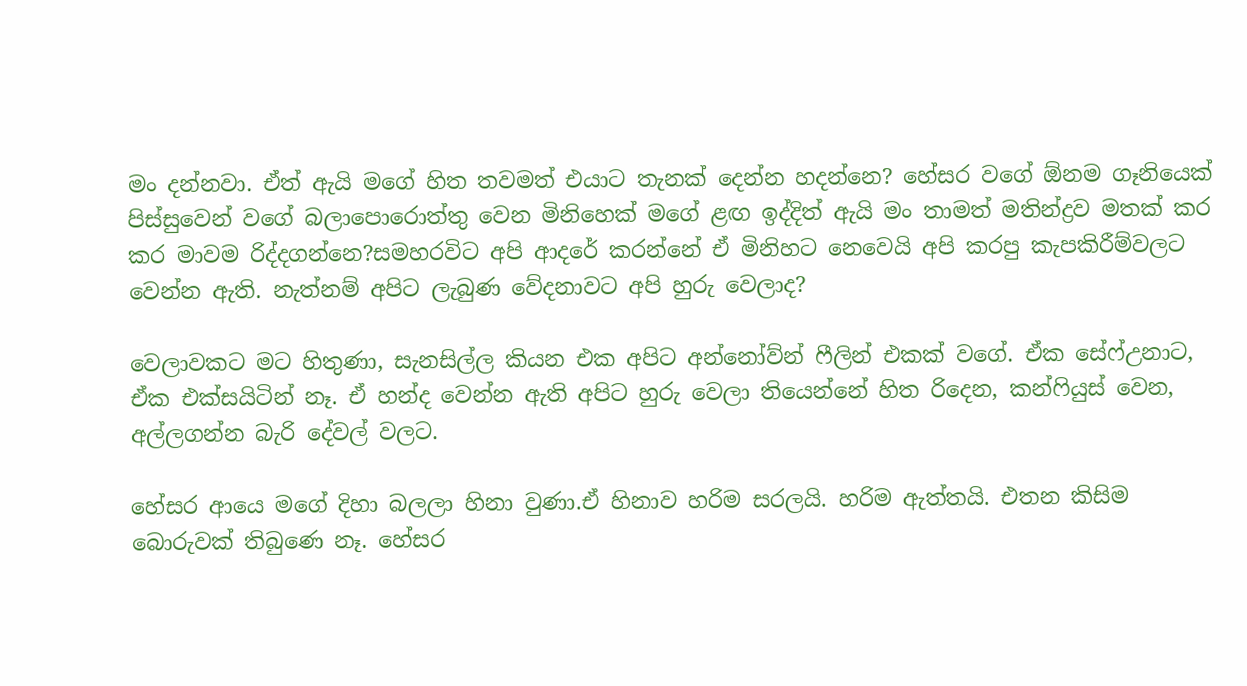මං දන්නවා. ඒත් ඇයි මගේ හිත තවමත් එයාට තැනක් දෙන්න හදන්නෙ? හේසර වගේ ඕනම ගෑනියෙක් පිස්සුවෙන් වගේ බලාපොරොත්තු වෙන මිනිහෙක් මගේ ළඟ ඉද්දිත් ඇයි මං තාමත් මතින්ද්‍රව මතක් කර කර මාවම රිද්දගන්නෙ?සමහරවිට අපි ආදරේ කරන්නේ ඒ මිනිහට නෙවෙයි අපි කරපු කැපකිරීම්වලට වෙන්න ඇති. නැත්නම් අපිට ලැබුණ වේදනාවට අපි හුරු වෙලාද?

වෙලාවකට මට හිතුණා, සැනසිල්ල කියන එක අපිට අන්නෝව්න් ෆීලින් එකක් වගේ. ඒක සේෆ්උනාට, ඒක එක්සයිටින් නෑ. ඒ හන්ද වෙන්න ඇති අපිට හුරු වෙලා තියෙන්නේ හිත රිදෙන, කන්ෆියුස් වෙන, අල්ලගන්න බැරි දේවල් වලට.

හේසර ආයෙ මගේ දිහා බලලා හිනා වුණා.ඒ හිනාව හරිම සරලයි. හරිම ඇත්තයි. එතන කිසිම බොරුවක් තිබුණෙ නෑ. හේසර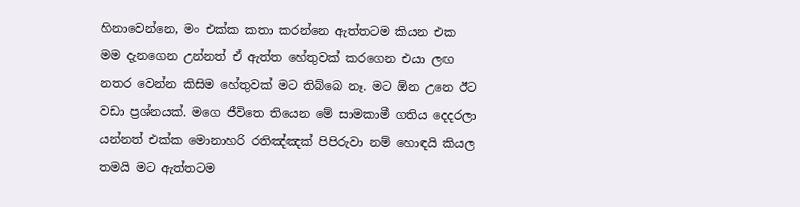හිනාවෙන්නෙ, මං එක්ක කතා කරන්නෙ ඇත්තටම කියන එක මම දැනගෙන උන්නත් ඒ ඇත්ත හේතුවක් කරගෙන එයා ලඟ නතර වෙන්න කිසිම හේතුවක් මට තිබ්බෙ නෑ. මට ඕන උනෙ ඊට වඩා ප්‍රශ්නයක්. මගෙ ජීවිතෙ තියෙන මේ සාමකාමී ගතිය දෙදරලා යන්නත් එක්ක මොනාහරි රතිඤ්ඤක් පිපිරුවා නම් හොඳයි කියල තමයි මට ඇත්තටම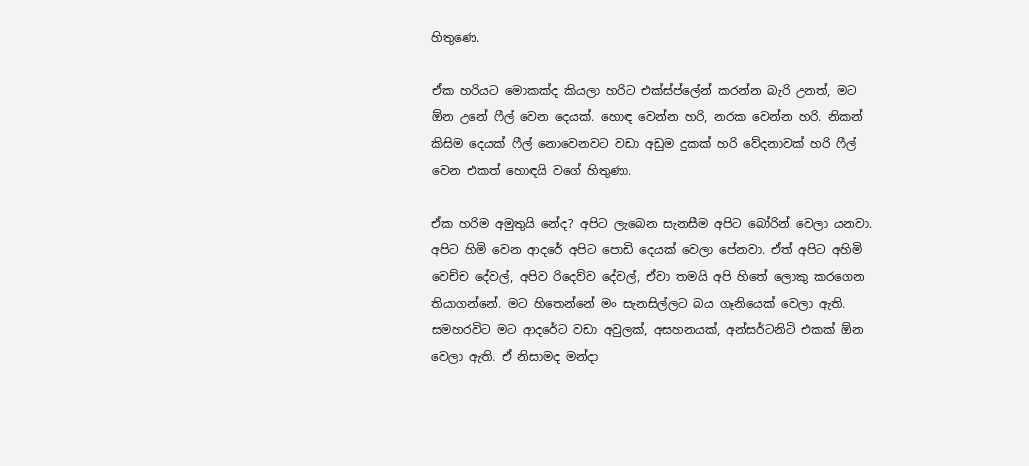හිතුණෙ.

ඒක හරියට මොකක්ද කියලා හරිට එක්ස්ප්ලේන් කරන්න බැරි උනත්, මට ඕන උනේ ෆීල් වෙන දෙයක්. හොඳ වෙන්න හරි, නරක වෙන්න හරි. නිකන් කිසිම දෙයක් ෆීල් නොවෙනවට වඩා අඩුම දුකක් හරි වේදනාවක් හරි ෆීල් වෙන එකත් හොඳයි වගේ හිතුණා.

ඒක හරිම අමුතුයි නේද? අපිට ලැබෙන සැනසීම අපිට බෝරින් වෙලා යනවා. අපිට හිමි වෙන ආදරේ අපිට පොඩි දෙයක් වෙලා පේනවා. ඒත් අපිට අහිමි වෙච්ච දේවල්, අපිව රිදෙව්ව දේවල්, ඒවා තමයි අපි හිතේ ලොකු කරගෙන තියාගන්නේ. මට හිතෙන්නේ මං සැනසිල්ලට බය ගෑනියෙක් වෙලා ඇති. සමහරවිට මට ආදරේට වඩා අවුලක්, අසහනයක්, අන්සර්ටනිටි එකක් ඕන වෙලා ඇති. ඒ නිසාමද මන්දා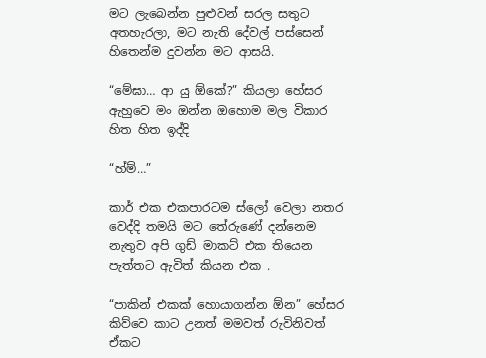මට ලැබෙන්න පුළුවන් සරල සතුට අතහැරලා, මට නැති දේවල් පස්සෙන් හිතෙන්ම දුවන්න මට ආසයි.

“මේඝා… ආ යු ඕකේ?” කියලා හේසර ඇහුවෙ මං ඔන්න ඔහොම මල විකාර හිත හිත ඉද්දි

“හ්ම්…”

කාර් එක එකපාරටම ස්ලෝ වෙලා නතර වෙද්දි තමයි මට තේරුණේ දන්නෙම නැතුව අපි ගුඩ් මාකට් එක තියෙන පැත්තට ඇවිත් කියන එක .

“පාකින් එකක් හොයාගන්න ඕන” හේසර කිව්වෙ කාට උනත් මමවත් රුවිනිවත් ඒකට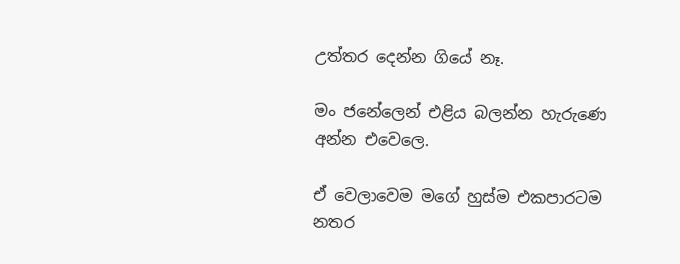උත්තර දෙන්න ගියේ නෑ.

මං ජනේලෙන් එළිය බලන්න හැරුණෙ අන්න එවෙලෙ.

ඒ වෙලාවෙම මගේ හුස්ම එකපාරටම නතර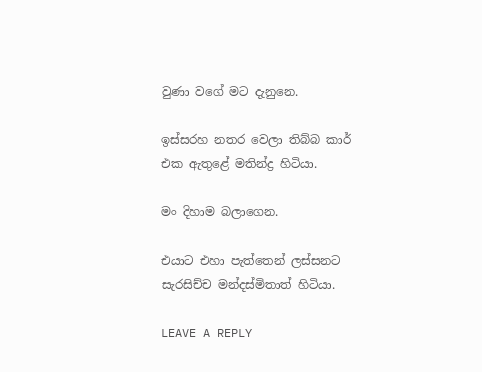වුණා වගේ මට දැනුනෙ.

ඉස්සරහ නතර වෙලා තිබ්බ කාර් එක ඇතුළේ මතින්ද්‍ර හිටියා.

මං දිහාම බලාගෙන.

එයාට එහා පැත්තෙන් ලස්සනට සැරසිච්ච මන්දස්මිතාත් හිටියා.

LEAVE A REPLY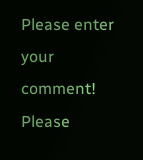Please enter your comment!
Please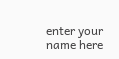enter your name here